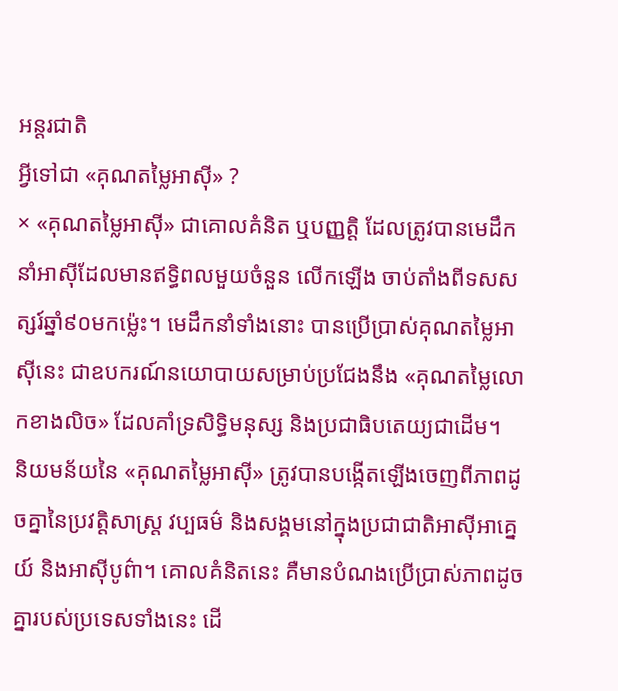អន្តរជាតិ
អ្វីទៅជា «គុណតម្លៃអាស៊ី» ?
× «គុណតម្លៃអាស៊ី» ជាគោលគំនិត ឬបញ្ញត្តិ ដែលត្រូវបានមេដឹកនាំអាស៊ីដែលមានឥទ្ធិពលមួយចំនួន លើកឡើង ចាប់តាំងពីទសសត្សរ៍ឆ្នាំ៩០មកម្ល៉េះ។ មេដឹកនាំទាំងនោះ បានប្រើប្រាស់គុណតម្លៃអាស៊ីនេះ ជាឧបករណ៍នយោបាយសម្រាប់ប្រជែងនឹង «គុណតម្លៃលោកខាងលិច» ដែលគាំទ្រសិទ្ធិមនុស្ស និងប្រជាធិបតេយ្យជាដើម។
និយមន័យនៃ «គុណតម្លៃអាស៊ី» ត្រូវបានបង្កើតឡើងចេញពីភាពដូចគ្នានៃប្រវត្តិសាស្ត្រ វប្បធម៌ និងសង្គមនៅក្នុងប្រជាជាតិអាស៊ីអាគ្នេយ៍ និងអាស៊ីបូព៌ា។ គោលគំនិតនេះ គឺមានបំណងប្រើប្រាស់ភាពដូចគ្នារបស់ប្រទេសទាំងនេះ ដើ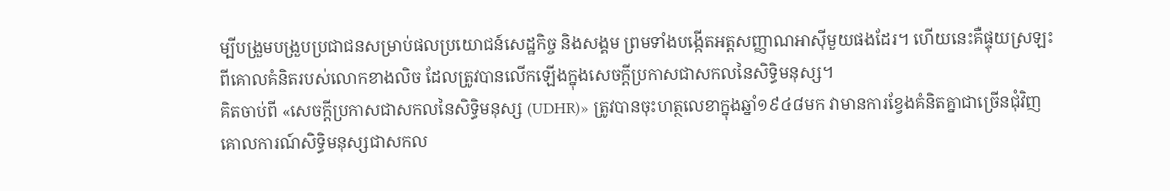ម្បីបង្រួមបង្រួបប្រជាជនសម្រាប់ផលប្រយោជន៍សេដ្ឋកិច្ច និងសង្គម ព្រមទាំងបង្កើតអត្តសញ្ញាណអាស៊ីមួយផងដែរ។ ហើយនេះគឺផ្ទុយស្រឡះពីគោលគំនិតរបស់លោកខាងលិច ដែលត្រូវបានលើកឡើងក្នុងសេចក្តីប្រកាសជាសកលនៃសិទ្ធិមនុស្ស។
គិតចាប់ពី «សេចក្តីប្រកាសជាសកលនៃសិទ្ធិមនុស្ស (UDHR)» ត្រូវបានចុះហត្ថលេខាក្នុងឆ្នាំ១៩៤៨មក វាមានការខ្វែងគំនិតគ្នាជាច្រើនជុំវិញគោលការណ៍សិទ្ធិមនុស្សជាសកល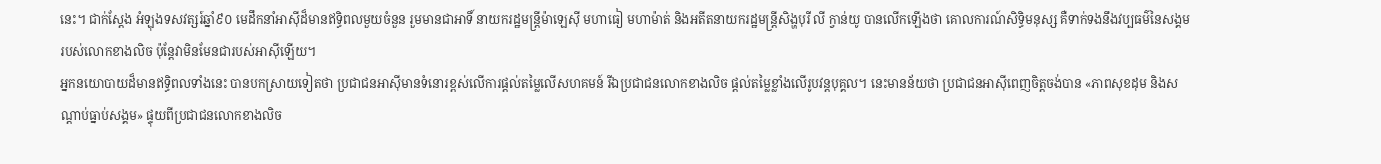នេះ។ ជាក់ស្តែង អំឡុងទសវត្សរ៍ឆ្នាំ៩០ មេដឹកនាំអាស៊ីដ៏មានឥទ្ធិពលមួយចំនួន រួមមានជាអាទិ៍ នាយករដ្ឋមន្ត្រីម៉ាឡេស៊ី មហាធៀ មហាម៉ាត់ និងអតីតនាយករដ្ឋមន្ត្រីសិង្ហបុរី លី ក្វាន់យូ បានលើកឡើងថា គោលការណ៍សិទ្ធិមនុស្ស គឺទាក់ទងនឹងវប្បធម៌នៃសង្គមរបស់លោកខាងលិច ប៉ុន្តែវាមិនមែនជារបស់អាស៊ីឡើយ។
អ្នកនយោបាយដ៏មានឥទ្ធិពលទាំងនេះ បានបកស្រាយទៀតថា ប្រជាជនអាស៊ីមានទំនោរខ្ពស់លើការផ្តល់តម្លៃលើសហគមន៍ រីឯប្រជាជនលោកខាងលិច ផ្តល់តម្លៃខ្លាំងលើរូបវន្តបុគ្គល។ នេះមានន័យថា ប្រជាជនអាស៊ីពេញចិត្តចង់បាន «ភាពសុខដុម និងសណ្តាប់ធ្នាប់សង្គម» ផ្ទុយពីប្រជាជនលោកខាងលិច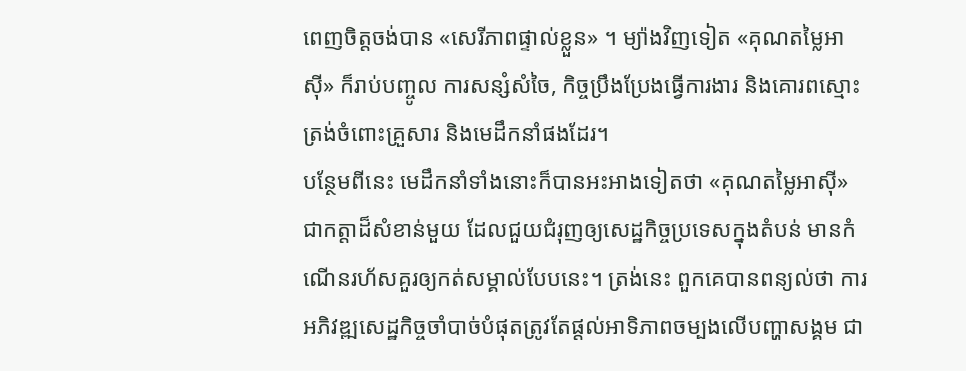ពេញចិត្តចង់បាន «សេរីភាពផ្ទាល់ខ្លួន» ។ ម្យ៉ាងវិញទៀត «គុណតម្លៃអាស៊ី» ក៏រាប់បញ្ចូល ការសន្សំសំចៃ, កិច្ចប្រឹងប្រែងធ្វើការងារ និងគោរពស្មោះត្រង់ចំពោះគ្រួសារ និងមេដឹកនាំផងដែរ។
បន្ថែមពីនេះ មេដឹកនាំទាំងនោះក៏បានអះអាងទៀតថា «គុណតម្លៃអាស៊ី» ជាកត្តាដ៏សំខាន់មួយ ដែលជួយជំរុញឲ្យសេដ្ឋកិច្ចប្រទេសក្នុងតំបន់ មានកំណើនរហ័សគួរឲ្យកត់សម្គាល់បែបនេះ។ ត្រង់នេះ ពួកគេបានពន្យល់ថា ការអភិវឌ្ឍសេដ្ឋកិច្ចចាំបាច់បំផុតត្រូវតែផ្តល់អាទិភាពចម្បងលើបញ្ហាសង្គម ជា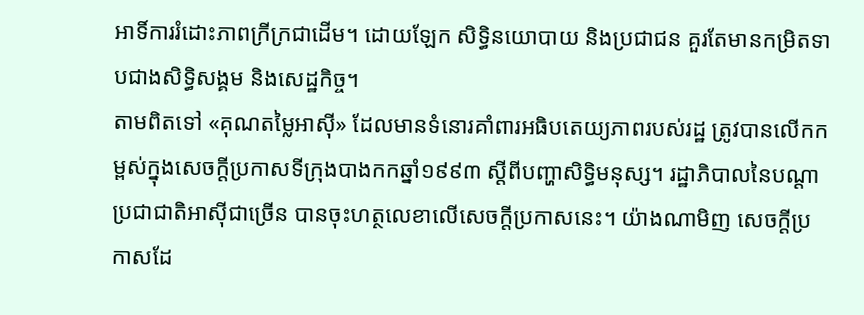អាទិ៍ការរំដោះភាពក្រីក្រជាដើម។ ដោយឡែក សិទ្ធិនយោបាយ និងប្រជាជន គួរតែមានកម្រិតទាបជាងសិទ្ធិសង្គម និងសេដ្ឋកិច្ច។
តាមពិតទៅ «គុណតម្លៃអាស៊ី» ដែលមានទំនោរគាំពារអធិបតេយ្យភាពរបស់រដ្ឋ ត្រូវបានលើកកម្ពស់ក្នុងសេចក្តីប្រកាសទីក្រុងបាងកកឆ្នាំ១៩៩៣ ស្តីពីបញ្ហាសិទ្ធិមនុស្ស។ រដ្ឋាភិបាលនៃបណ្តាប្រជាជាតិអាស៊ីជាច្រើន បានចុះហត្ថលេខាលើសេចក្តីប្រកាសនេះ។ យ៉ាងណាមិញ សេចក្តីប្រកាសដែ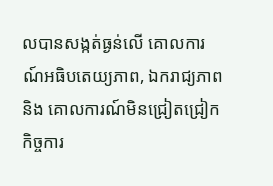លបានសង្កត់ធ្ងន់លើ គោលការណ៍អធិបតេយ្យភាព, ឯករាជ្យភាព និង គោលការណ៍មិនជ្រៀតជ្រៀកកិច្ចការ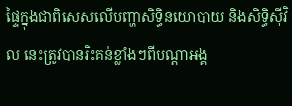ផ្ទៃក្នុងជាពិសេសលើបញ្ហាសិទ្ធិនយោបាយ និងសិទ្ធិស៊ីវិល នេះត្រូវបានរិះគន់ខ្លាំងៗពីបណ្តាអង្គ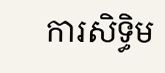ការសិទ្ធិម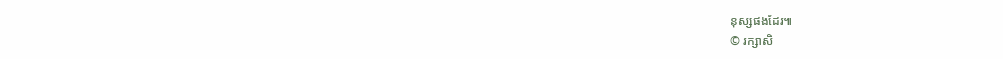នុស្សផងដែរ៕
© រក្សាសិ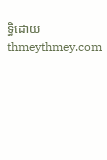ទ្ធិដោយ thmeythmey.com